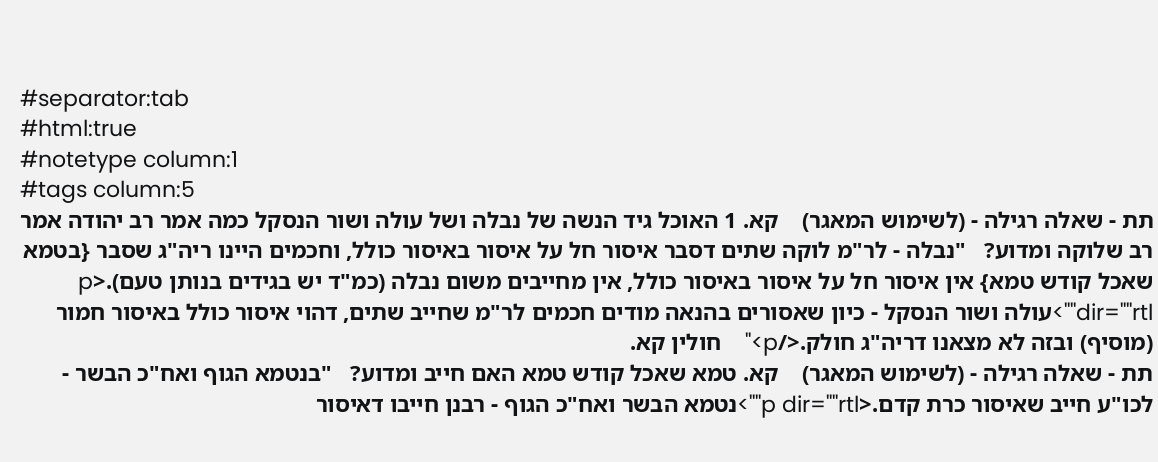#separator:tab
#html:true
#notetype column:1
#tags column:5
תת - שאלה רגילה - (לשימוש המאגר)    קא. 1 האוכל גיד הנשה של נבלה ושל עולה ושור הנסקל כמה אמר רב יהודה אמר רב שלוקה ומדוע?   "נבלה - לר"מ לוקה שתים דסבר איסור חל על איסור באיסור כולל, וחכמים היינו ריה"ג שסבר {בטמא שאכל קודש טמא} אין איסור חל על איסור באיסור כולל, אין מחייבים משום נבלה (כמ"ד יש בגידים בנותן טעם).<p dir=""rtl"">עולה ושור הנסקל - כיון שאסורים בהנאה מודים חכמים לר"מ שחייב שתים, דהוי איסור כולל באיסור חמור (מוסיף) ובזה לא מצאנו דריה"ג חולק.</p>"    חולין קא.
תת - שאלה רגילה - (לשימוש המאגר)    קא. טמא שאכל קודש טמא האם חייב ומדוע?   "בנטמא הגוף ואח"כ הבשר - לכו"ע חייב שאיסור כרת קדם.<p dir=""rtl"">נטמא הבשר ואח"כ הגוף - רבנן חייבו דאיסור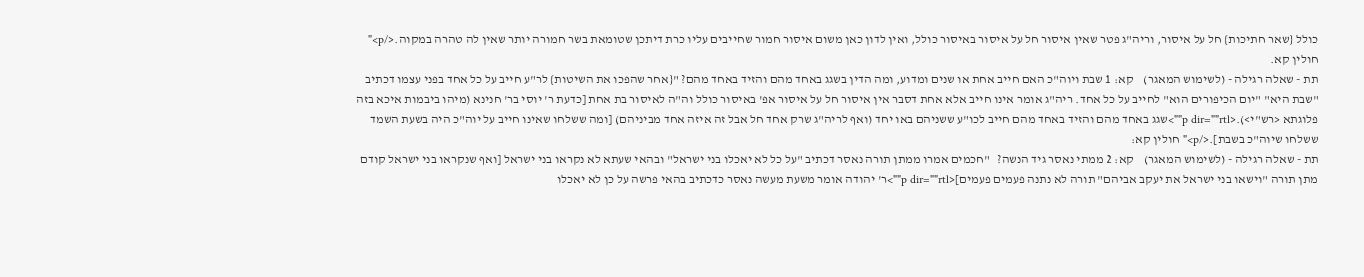כולל {שאר חתיכות} חל על איסור, וריה"ג פטר שאין איסור חל על איסור באיסור כולל, ואין לדון כאן משום איסור חמור שחייבים עליו כרת דיתכן שטומאת בשר חמורה יותר שאין לה טהרה במקוה.</p>"    חולין קא.
תת - שאלה רגילה - (לשימוש המאגר)    קא: 1 שבת ויוה"כ האם חייב אחת או שנים ומדוע, ומה הדין בשגג באחד מהם והזיד באחד מהם? "{אחר שהפכו את השיטות} לר"ע חייב על כל אחד בפני עצמו דכתיב "שבת היא" "יום הכיפורים הוא" לחייב על כל אחד. ריה"ג אומר אינו חייב אלא אחת דסבר אין איסור חל על איסור אפ' באיסור כולל וה"ה לאיסור בת אחת [כדעת ר' יוסי בר' חנינא (מיהו ביבמות איכא בזה פלוגתא <רש"י>).<p dir=""rtl"">שגג באחד מהם והזיד באחד מהם חייב לכו"ע ששניהם באו יחד (ואף לריה"ג שרק אחד חל אבל זה איזה אחד מביניהם) [ומה ששלחו שאינו חייב על יוה"כ היה בשעת השמד ששלחו שיוה"כ בשבת].</p>" חולין קא:
תת - שאלה רגילה - (לשימוש המאגר)    קא: 2 ממתי נאסר גיד הנשה?   "חכמים אמרו ממתן תורה נאסר דכתיב "על כל לא יאכלו בני ישראל" ובהאי שעתא לא נקראו בני ישראל [ואף שנקראו בני ישראל קודם מתן תורה "וישאו בני ישראל את יעקב אביהם" תורה לא נתנה פעמים פעמים]<p dir=""rtl"">ר' יהודה אומר משעת מעשה נאסר כדכתיב בהאי פרשה על כן לא יאכלו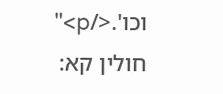וכו'.</p>"   חולין קא: